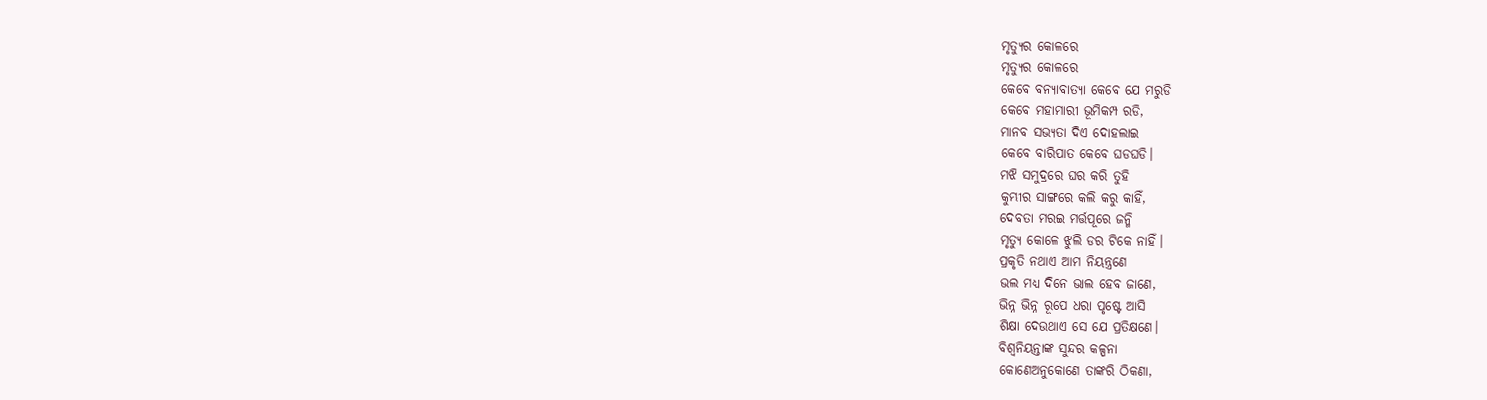ମୃତ୍ୟୁର କୋଳରେ
ମୃତ୍ୟୁର କୋଳରେ
କେବେ ବନ୍ୟାବାତ୍ୟା କେବେ ଯେ ମରୁଡି
କେବେ ମହାମାରୀ ଭୂମିକମ୍ପ ରଡି,
ମାନବ ସଭ୍ୟତା ଦିଏ ଦୋହଲାଇ
କେବେ ବାରିପାତ କେବେ ଘଡଘଡି।
ମଝି ସମୁଦ୍ରରେ ଘର କରି ତୁହି
କୁମ୍ଭୀର ସାଙ୍ଗରେ କଲି କରୁ କାହିଁ,
ଦେବତା ମରଇ ମର୍ତ୍ତପୂରେ ଜନ୍ମି
ମୃତ୍ୟୁ କୋଳେ ଝୁଲି ଡର ଟିକେ ନାହିଁ।
ପ୍ରକୃତି ନଥାଏ ଆମ ନିୟନ୍ତ୍ରଣେ
ଭଲ ମଧ୍ୟ ଦିନେ ଭାଲ ହେବ ଜାଣେ,
ଭିନ୍ନ ଭିନ୍ନ ରୂପେ ଧରା ପୃଷ୍ଟେ ଆସି
ଶିକ୍ଷା ଦେଉଥାଏ ସେ ଯେ ପ୍ରତିକ୍ଷଣେ।
ବିଶ୍ୱନିୟନ୍ତାଙ୍କ ସୁନ୍ଦର କଳ୍ପନା
କୋଣେଅନୁକୋଣେ ତାଙ୍କରି ଠିକଣା,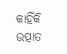କାହିଁକି ଉତ୍ପାତ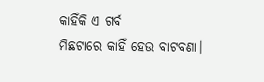କାହିଁକି ଏ ଗର୍ବ
ମିଛଟାରେ କାହିଁ ହେଉ ବାଟବଣା।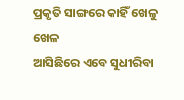ପ୍ରକୃତି ସାଙ୍ଗରେ କାହିଁ ଖେଳୁ ଖେଳ
ଆସିଛିରେ ଏବେ ସୁଧୀରିବା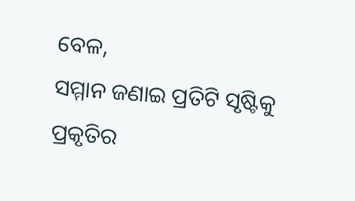ବେଳ,
ସମ୍ମାନ ଜଣାଇ ପ୍ରତିଟି ସୃଷ୍ଟିକୁ
ପ୍ରକୃତିର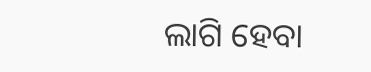ଲାଗି ହେବା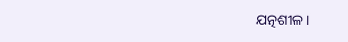ଯତ୍ନଶୀଳ।